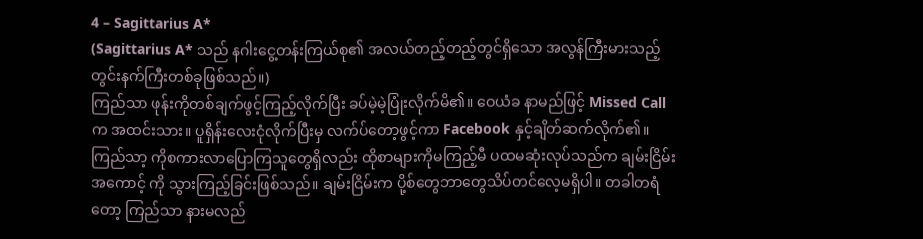4 – Sagittarius A*
(Sagittarius A* သည် နဂါးငွေ့တန်းကြယ်စု၏ အလယ်တည့်တည့်တွင်ရှိသော အလွန်ကြီးမားသည့် တွင်းနက်ကြီးတစ်ခုဖြစ်သည်။)
ကြည်သာ ဖုန်းကိုတစ်ချက်ဖွင့်ကြည့်လိုက်ပြီး ခပ်မဲ့မဲ့ပြုံးလိုက်မိ၏။ ဝေယံခ နာမည်ဖြင့် Missed Call က အထင်းသား။ ပူရှိန်းလေးငုံလိုက်ပြီးမှ လက်ပ်တော့ဖွင့်ကာ Facebook နှင့်ချိတ်ဆက်လိုက်၏။ ကြည်သာ့ ကိုစကားလာပြောကြသူတွေရှိလည်း ထိုစာများကိုမကြည့်မီ ပထမဆုံးလုပ်သည်က ချမ်းငြိမ်း အကောင့် ကို သွားကြည့်ခြင်းဖြစ်သည်။ ချမ်းငြိမ်းက ပို့စ်တွေဘာတွေသိပ်တင်လေ့မရှိပါ။ တခါတရံတော့ ကြည်သာ နားမလည်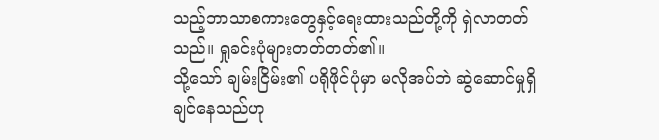သည့်ဘာသာစကားတွေနှင့်ရေးထားသည်တို့ကို ရှဲလာတတ်သည်။ ရှုခင်းပုံများတတ်တတ်၏။
သို့သော် ချမ်းငြိမ်း၏ ပရိုဖိုင်ပုံမှာ မလိုအပ်ဘဲ ဆွဲဆောင်မှုရှိချင်နေသည်ဟု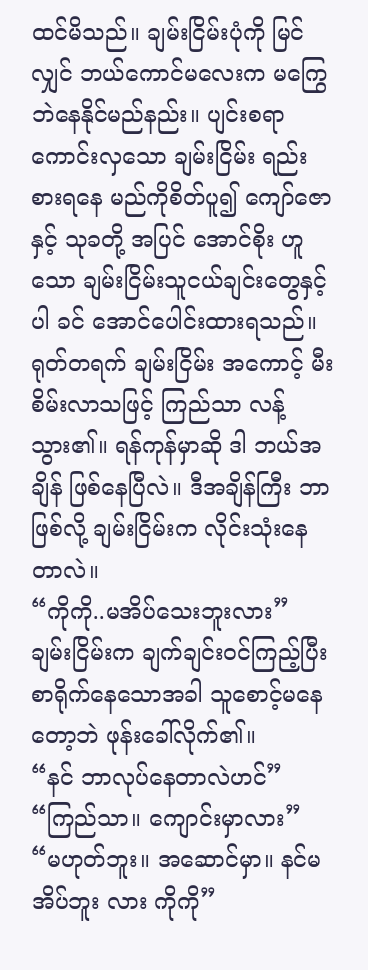ထင်မိသည်။ ချမ်းငြိမ်းပုံကို မြင် လျှင် ဘယ်ကောင်မလေးက မကြွေဘဲနေနိုင်မည်နည်း။ ပျင်းစရာကောင်းလှသော ချမ်းငြိမ်း ရည်းစားရနေ မည်ကိုစိတ်ပူ၍ ကျော်ဇောနှင့် သုခတို့ အပြင် အောင်စိုး ဟူသော ချမ်းငြိမ်းသူငယ်ချင်းတွေနှင့်ပါ ခင် အောင်ပေါင်းထားရသည်။
ရုတ်တရက် ချမ်းငြိမ်း အကောင့် မီးစိမ်းလာသဖြင့် ကြည်သာ လန့်သွား၏။ ရန်ကုန်မှာဆို ဒါ ဘယ်အချိန် ဖြစ်နေပြီလဲ။ ဒီအချိန်ကြီး ဘာဖြစ်လို့ ချမ်းငြိမ်းက လိုင်းသုံးနေတာလဲ။
“ကိုကို..မအိပ်သေးဘူးလား”
ချမ်းငြိမ်းက ချက်ချင်းဝင်ကြည့်ပြီး စာရိုက်နေသောအခါ သူစောင့်မနေတော့ဘဲ ဖုန်းခေါ်လိုက်၏။
“နင် ဘာလုပ်နေတာလဲဟင်” “ကြည်သာ။ ကျောင်းမှာလား” “မဟုတ်ဘူး။ အဆောင်မှာ။ နင်မအိပ်ဘူး လား ကိုကို”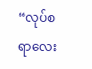“လုပ်စရာလေး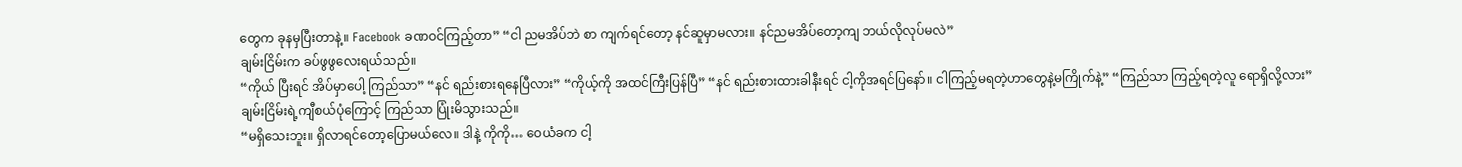တွေက ခုနမှပြီးတာနဲ့။ Facebook ခဏဝင်ကြည့်တာ” “ငါ ညမအိပ်ဘဲ စာ ကျက်ရင်တော့ နင်ဆူမှာမလား။ နင်ညမအိပ်တော့ကျ ဘယ်လိုလုပ်မလဲ”
ချမ်းငြိမ်းက ခပ်ဖွဖွလေးရယ်သည်။
“ကိုယ် ပြီးရင် အိပ်မှာပေါ့ ကြည်သာ” “နင် ရည်းစားရနေပြီလား” “ကိုယ့်ကို အထင်ကြီးပြန်ပြီ” “နင် ရည်းစားထားခါနီးရင် ငါ့ကိုအရင်ပြနော်။ ငါကြည့်မရတဲ့ဟာတွေနဲ့မကြိုက်နဲ့” “ကြည်သာ ကြည့်ရတဲ့လူ ရောရှိလို့လား”
ချမ်းငြိမ်းရဲ့ကျီစယ်ပုံကြောင့် ကြည်သာ ပြုံးမိသွားသည်။
“မရှိသေးဘူး။ ရှိလာရင်တော့ပြောမယ်လေ။ ဒါနဲ့ ကိုကို… ဝေယံခက ငါ့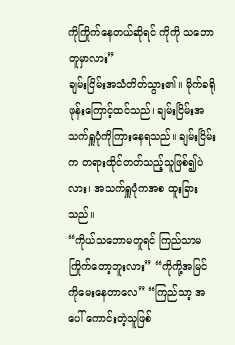ကိုကြိုက်နေတယ်ဆိုရင် ကိုကို သဘောတူမှာလား”
ချမ်းငြိမ်းအသံတိတ်သွား၏။ မိုက်ခရိုဖုန်းကြောင့်ထင်သည်၊ ချမ်းငြိမ်းအသက်ရှူပုံကိုကြားနေရသည်။ ချမ်းငြိမ်းက တရားထိုင်တတ်သည့်သူဖြစ်၍ပဲလား၊ အသက်ရှူပုံကအစ ထူးခြားသည်။
“ကိုယ်သဘောမတူရင် ကြည်သာမကြိုက်တော့ဘူးလား” “ကိုကို့အမြင်ကိုမေးနေတာလေ” “ကြည်သာ့ အပေါ် ကောင်းတဲ့သူဖြစ်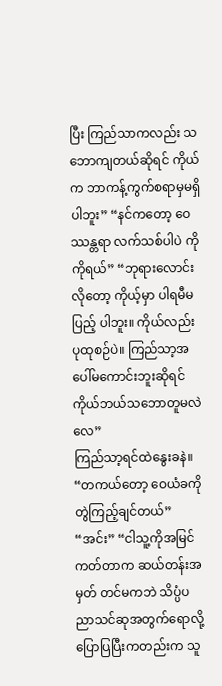ပြီး ကြည်သာကလည်း သဘောကျတယ်ဆိုရင် ကိုယ်က ဘာကန့်ကွက်စရာမှမရှိ ပါဘူး” “နင်ကတော့ ဝေဿန္တရာ လက်သစ်ပါပဲ ကိုကိုရယ်” “ဘုရားလောင်းလိုတော့ ကိုယ့်မှာ ပါရမီမပြည့် ပါဘူး။ ကိုယ်လည်း ပုထုစဉ်ပဲ။ ကြည်သာ့အပေါ်မကောင်းဘူးဆိုရင် ကိုယ်ဘယ်သဘောတူမလဲလေ”
ကြည်သာ့ရင်ထဲနွေးခနဲ။
“တကယ်တော့ ဝေယံခကို တွဲကြည့်ချင်တယ်” “အင်း” “ငါသူ့ကိုအမြင်ကတ်တာက ဆယ်တန်းအမှတ် တင်မကဘဲ သိပ္ပံပညာသင်ဆုအတွက်ရောလို့ ပြောပြပြီးကတည်းက သူ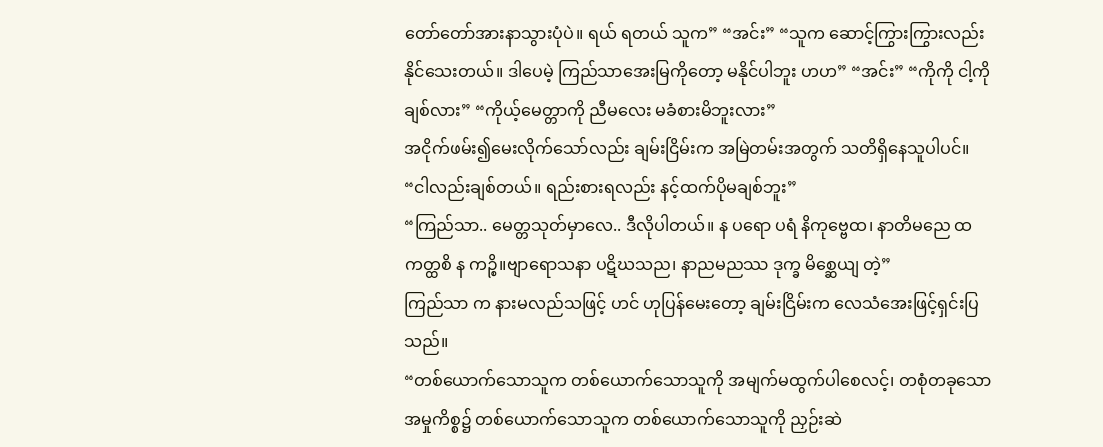တော်တော်အားနာသွားပုံပဲ။ ရယ် ရတယ် သူက” “အင်း” “သူက ဆောင့်ကြွားကြွားလည်းနိုင်သေးတယ်။ ဒါပေမဲ့ ကြည်သာအေးမြကိုတော့ မနိုင်ပါဘူး ဟဟ” “အင်း” “ကိုကို ငါ့ကိုချစ်လား” “ကိုယ့်မေတ္တာကို ညီမလေး မခံစားမိဘူးလား”
အငိုက်ဖမ်း၍မေးလိုက်သော်လည်း ချမ်းငြိမ်းက အမြဲတမ်းအတွက် သတိရှိနေသူပါပင်။
“ငါလည်းချစ်တယ်။ ရည်းစားရလည်း နင့်ထက်ပိုမချစ်ဘူး”
“ကြည်သာ.. မေတ္တသုတ်မှာလေ.. ဒီလိုပါတယ်။ န ပရော ပရံ နိကုဗ္ဗေထ၊ နာတိမညေ ထ ကတ္ထစိ န ကဉ္စိ။ဗျာရောသနာ ပဋိဃသည၊ နာညမညဿ ဒုက္ခ မိစ္ဆေယျ တဲ့”
ကြည်သာ က နားမလည်သဖြင့် ဟင် ဟုပြန်မေးတော့ ချမ်းငြိမ်းက လေသံအေးဖြင့်ရှင်းပြသည်။
“တစ်ယောက်သောသူက တစ်ယောက်သောသူကို အမျက်မထွက်ပါစေလင့်၊ တစုံတခုသော အမှုကိစ္စ၌ တစ်ယောက်သောသူက တစ်ယောက်သောသူကို ညှဉ်းဆဲ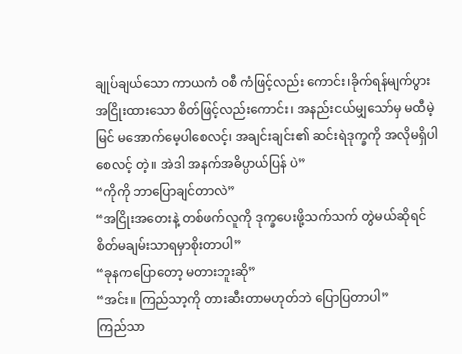ချုပ်ချယ်သော ကာယကံ ဝစီ ကံဖြင့်လည်း ကောင်း၊ခိုက်ရန်မျက်ပွား အငြိုးထားသော စိတ်ဖြင့်လည်းကောင်း၊ အနည်းငယ်မျှသော်မှ မထီမဲ့မြင် မအောက်မေ့ပါစေလင့်၊ အချင်းချင်း၏ ဆင်းရဲဒုက္ခကို အလိုမရှိပါစေလင့် တဲ့။ အဲဒါ အနက်အဓိပ္ပာယ်ပြန် ပဲ”
“ကိုကို ဘာပြောချင်တာလဲ”
“အငြိုးအတေးနဲ့ တစ်ဖက်လူကို ဒုက္ခပေးဖို့သက်သက် တွဲမယ်ဆိုရင် စိတ်မချမ်းသာရမှာစိုးတာပါ”
“ခုနကပြောတော့ မတားဘူးဆို”
“အင်း။ ကြည်သာ့ကို တားဆီးတာမဟုတ်ဘဲ ပြောပြတာပါ”
ကြည်သာ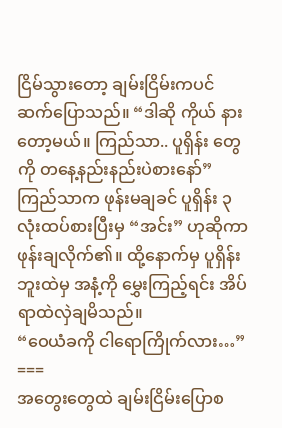ငြိမ်သွားတော့ ချမ်းငြိမ်းကပင် ဆက်ပြောသည်။ “ဒါဆို ကိုယ် နားတော့မယ်။ ကြည်သာ.. ပူရှိန်း တွေကို တနေ့နည်းနည်းပဲစားနော်”
ကြည်သာက ဖုန်းမချခင် ပူရှိန်း ၃ လုံးထပ်စားပြီးမှ “အင်း” ဟုဆိုကာ ဖုန်းချလိုက်၏။ ထို့နောက်မှ ပူရှိန်း ဘူးထဲမှ အနံ့ကို မွှေးကြည့်ရင်း အိပ်ရာထဲလှဲချမိသည်။
“ဝေယံခကို ငါရောကြိုက်လား…”
===
အတွေးတွေထဲ ချမ်းငြိမ်းပြောစ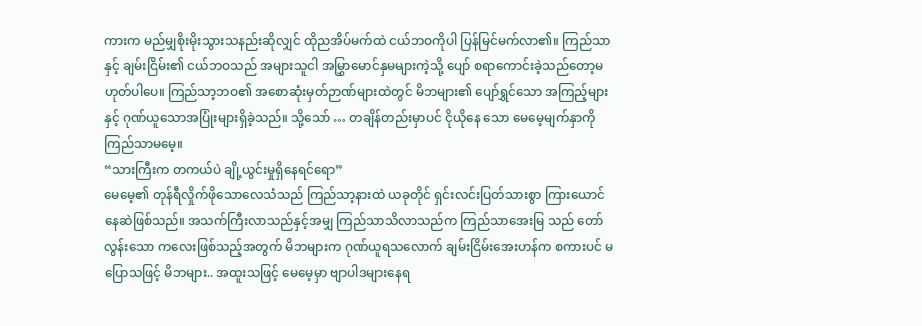ကားက မည်မျှစိုးမိုးသွားသနည်းဆိုလျှင် ထိုညအိပ်မက်ထဲ ငယ်ဘဝကိုပါ ပြန်မြင်မက်လာ၏။ ကြည်သာနှင့် ချမ်းငြိမ်း၏ ငယ်ဘဝသည် အများသူငါ အမြွှာမောင်နှမများကဲ့သို့ ပျော် စရာကောင်းခဲ့သည်တော့မဟုတ်ပါပေ။ ကြည်သာ့ဘဝ၏ အစောဆုံးမှတ်ဉာဏ်များထဲတွင် မိဘများ၏ ပျော်ရွှင်သော အကြည့်များနှင့် ဂုဏ်ယူသောအပြုံးများရှိခဲ့သည်။ သို့သော် … တချိန်တည်းမှာပင် ငိုယိုနေ သော မေမေ့မျက်နှာကို ကြည်သာမမေ့။
“သားကြီးက တကယ်ပဲ ချို့ယွင်းမှုရှိနေရင်ရော”
မေမေ့၏ တုန်ရီလှိုက်ဖိုသောလေသံသည် ကြည်သာ့နားထဲ ယခုတိုင် ရှင်းလင်းပြတ်သားစွာ ကြားယောင် နေဆဲဖြစ်သည်။ အသက်ကြီးလာသည်နှင့်အမျှ ကြည်သာသိလာသည်က ကြည်သာအေးမြ သည် တော် လွန်းသော ကလေးဖြစ်သည့်အတွက် မိဘများက ဂုဏ်ယူရသလောက် ချမ်းငြိမ်းအေးဟန်က စကားပင် မပြောသဖြင့် မိဘများ.. အထူးသဖြင့် မေမေ့မှာ ဗျာပါဒများနေရ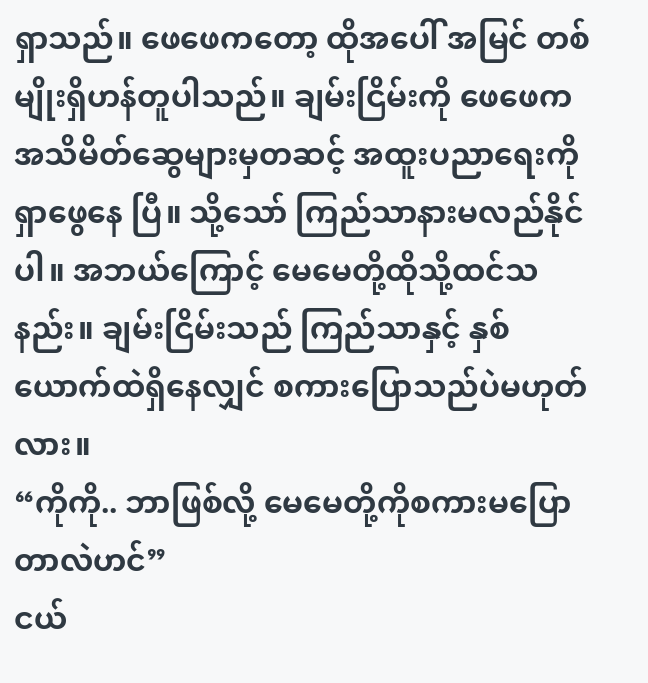ရှာသည်။ ဖေဖေကတော့ ထိုအပေါ် အမြင် တစ်မျိုးရှိဟန်တူပါသည်။ ချမ်းငြိမ်းကို ဖေဖေက အသိမိတ်ဆွေများမှတဆင့် အထူးပညာရေးကိုရှာဖွေနေ ပြီ။ သို့သော် ကြည်သာနားမလည်နိုင်ပါ။ အဘယ်ကြောင့် မေမေတို့ထိုသို့ထင်သနည်း။ ချမ်းငြိမ်းသည် ကြည်သာနှင့် နှစ်ယောက်ထဲရှိနေလျှင် စကားပြောသည်ပဲမဟုတ်လား။
“ကိုကို.. ဘာဖြစ်လို့ မေမေတို့ကိုစကားမပြောတာလဲဟင်”
ငယ်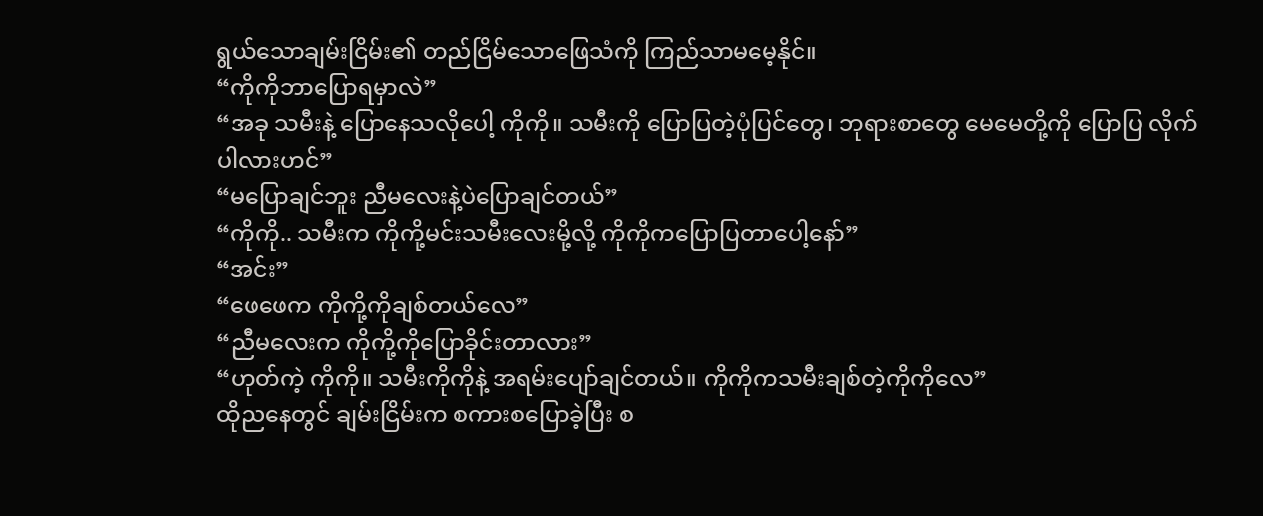ရွယ်သောချမ်းငြိမ်း၏ တည်ငြိမ်သောဖြေသံကို ကြည်သာမမေ့နိုင်။
“ကိုကိုဘာပြောရမှာလဲ”
“အခု သမီးနဲ့ ပြောနေသလိုပေါ့ ကိုကို။ သမီးကို ပြောပြတဲ့ပုံပြင်တွေ၊ ဘုရားစာတွေ မေမေတို့ကို ပြောပြ လိုက်ပါလားဟင်”
“မပြောချင်ဘူး ညီမလေးနဲ့ပဲပြောချင်တယ်”
“ကိုကို.. သမီးက ကိုကို့မင်းသမီးလေးမို့လို့ ကိုကိုကပြောပြတာပေါ့နော်”
“အင်း”
“ဖေဖေက ကိုကို့ကိုချစ်တယ်လေ”
“ညီမလေးက ကိုကို့ကိုပြောခိုင်းတာလား”
“ဟုတ်ကဲ့ ကိုကို။ သမီးကိုကိုနဲ့ အရမ်းပျော်ချင်တယ်။ ကိုကိုကသမီးချစ်တဲ့ကိုကိုလေ”
ထိုညနေတွင် ချမ်းငြိမ်းက စကားစပြောခဲ့ပြီး စ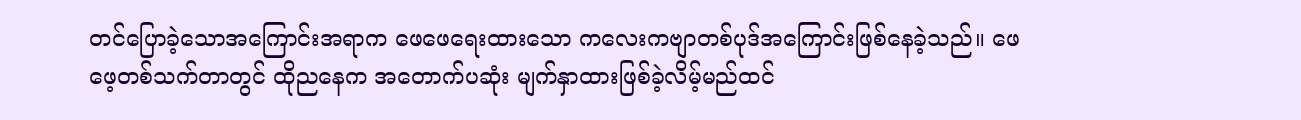တင်ပြောခဲ့သောအကြောင်းအရာက ဖေဖေရေးထားသော ကလေးကဗျာတစ်ပုဒ်အကြောင်းဖြစ်နေခဲ့သည်။ ဖေဖေ့တစ်သက်တာတွင် ထိုညနေက အတောက်ပဆုံး မျက်နှာထားဖြစ်ခဲ့လိမ့်မည်ထင်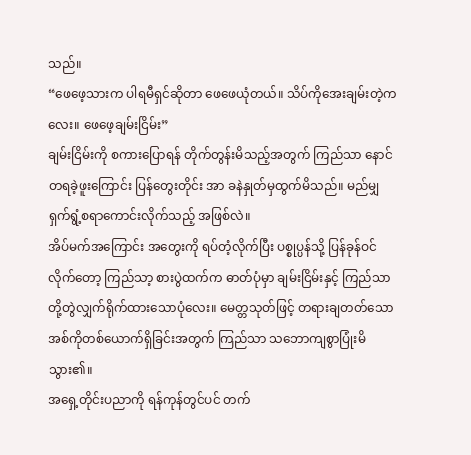သည်။
“ဖေဖေ့သားက ပါရမီရှင်ဆိုတာ ဖေဖေယုံတယ်။ သိပ်ကိုအေးချမ်းတဲ့ကလေး။ ဖေဖေ့ချမ်းငြိမ်း”
ချမ်းငြိမ်းကို စကားပြောရန် တိုက်တွန်းမိသည့်အတွက် ကြည်သာ နောင်တရခဲ့ဖူးကြောင်း ပြန်တွေးတိုင်း အာ ခနဲနှုတ်မှထွက်မိသည်။ မည်မျှရှက်ရွံ့စရာကောင်းလိုက်သည့် အဖြစ်လဲ။
အိပ်မက်အကြောင်း အတွေးကို ရပ်တံ့လိုက်ပြီး ပစ္စုပ္ပန်သို့ ပြန်ခုန်ဝင်လိုက်တော့ ကြည်သာ့ စားပွဲထက်က ဓာတ်ပုံမှာ ချမ်းငြိမ်းနှင့် ကြည်သာတို့တွဲလျှက်ရိုက်ထားသောပုံလေး။ မေတ္တသုတ်ဖြင့် တရားချတတ်သော အစ်ကိုတစ်ယောက်ရှိခြင်းအတွက် ကြည်သာ သဘောကျစွာပြုံးမိသွား၏။
အရှေ့တိုင်းပညာကို ရန်ကုန်တွင်ပင် တက်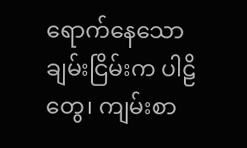ရောက်နေသော ချမ်းငြိမ်းက ပါဠိတွေ၊ ကျမ်းစာ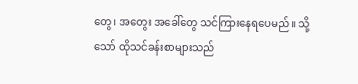တွေ၊ အတွေး အခေါ်တွေ သင်ကြားနေရပေမည်။ သို့သော် ထိုသင်ခန်းစာများသည်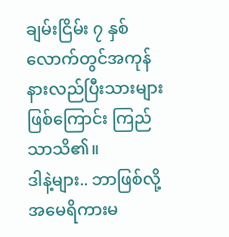ချမ်းငြိမ်း ၇ နှစ်လောက်တွင်အကုန် နားလည်ပြီးသားများဖြစ်ကြောင်း ကြည်သာသိ၏။
ဒါနဲ့များ.. ဘာဖြစ်လို့ အမေရိကားမ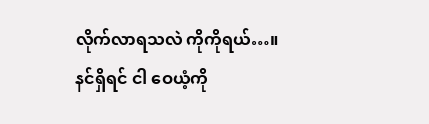လိုက်လာရသလဲ ကိုကိုရယ်…။
နင်ရှိရင် ငါ ဝေယံ့ကို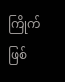ကြိုက်ဖြစ်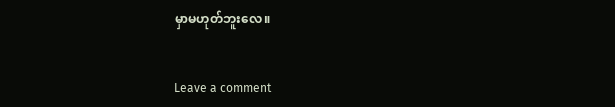မှာမဟုတ်ဘူးလေ။


Leave a comment